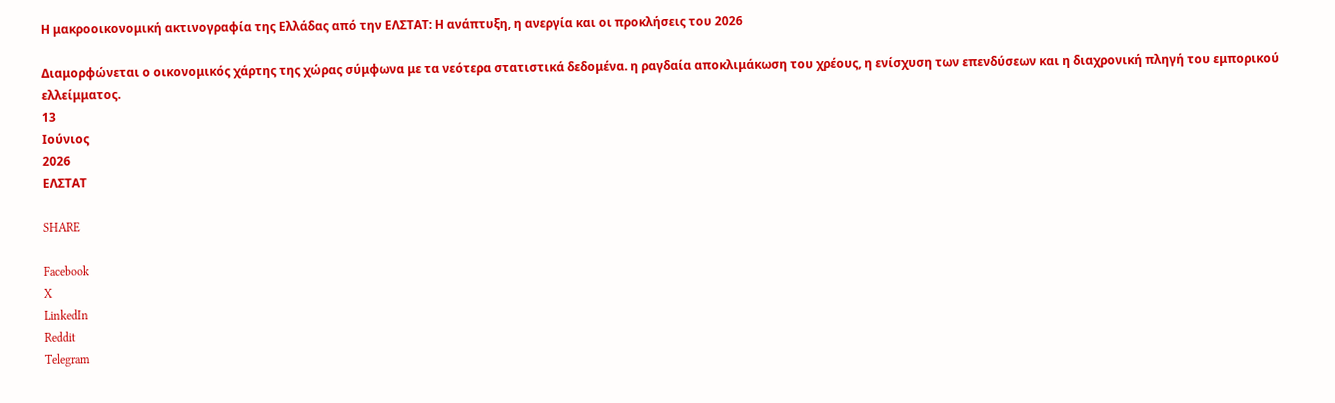Η μακροοικονομική ακτινογραφία της Ελλάδας από την ΕΛΣΤΑΤ: Η ανάπτυξη, η ανεργία και οι προκλήσεις του 2026

Διαμορφώνεται ο οικονομικός χάρτης της χώρας σύμφωνα με τα νεότερα στατιστικά δεδομένα. η ραγδαία αποκλιμάκωση του χρέους, η ενίσχυση των επενδύσεων και η διαχρονική πληγή του εμπορικού ελλείμματος.
13
Ιούνιος
2026
ΕΛΣΤΑΤ

SHARE

Facebook
X
LinkedIn
Reddit
Telegram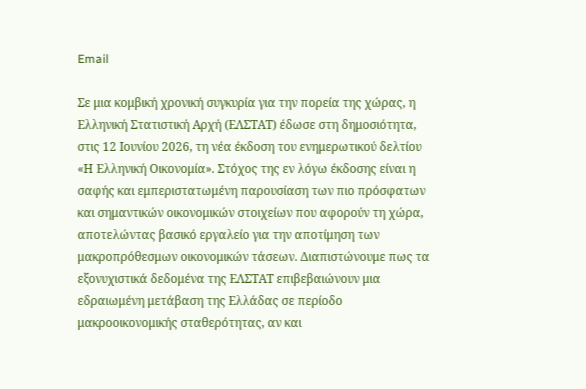Email

Σε μια κομβική χρονική συγκυρία για την πορεία της χώρας, η Ελληνική Στατιστική Αρχή (ΕΛΣΤΑΤ) έδωσε στη δημοσιότητα, στις 12 Ιουνίου 2026, τη νέα έκδοση του ενημερωτικού δελτίου «Η Ελληνική Οικονομία». Στόχος της εν λόγω έκδοσης είναι η σαφής και εμπεριστατωμένη παρουσίαση των πιο πρόσφατων και σημαντικών οικονομικών στοιχείων που αφορούν τη χώρα, αποτελώντας βασικό εργαλείο για την αποτίμηση των μακροπρόθεσμων οικονομικών τάσεων. Διαπιστώνουμε πως τα εξονυχιστικά δεδομένα της ΕΛΣΤΑΤ επιβεβαιώνουν μια εδραιωμένη μετάβαση της Ελλάδας σε περίοδο μακροοικονομικής σταθερότητας, αν και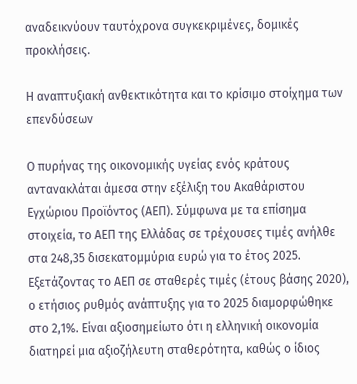αναδεικνύουν ταυτόχρονα συγκεκριμένες, δομικές προκλήσεις.

Η αναπτυξιακή ανθεκτικότητα και το κρίσιμο στοίχημα των επενδύσεων

Ο πυρήνας της οικονομικής υγείας ενός κράτους αντανακλάται άμεσα στην εξέλιξη του Ακαθάριστου Εγχώριου Προϊόντος (ΑΕΠ). Σύμφωνα με τα επίσημα στοιχεία, το ΑΕΠ της Ελλάδας σε τρέχουσες τιμές ανήλθε στα 248,35 δισεκατομμύρια ευρώ για το έτος 2025. Εξετάζοντας το ΑΕΠ σε σταθερές τιμές (έτους βάσης 2020), ο ετήσιος ρυθμός ανάπτυξης για το 2025 διαμορφώθηκε στο 2,1%. Είναι αξιοσημείωτο ότι η ελληνική οικονομία διατηρεί μια αξιοζήλευτη σταθερότητα, καθώς ο ίδιος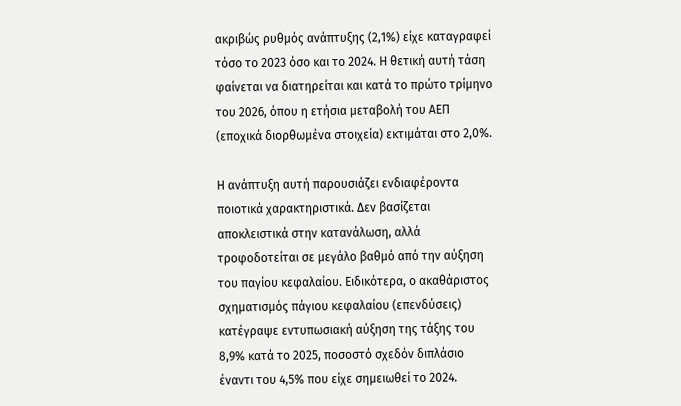ακριβώς ρυθμός ανάπτυξης (2,1%) είχε καταγραφεί τόσο το 2023 όσο και το 2024. Η θετική αυτή τάση φαίνεται να διατηρείται και κατά το πρώτο τρίμηνο του 2026, όπου η ετήσια μεταβολή του ΑΕΠ (εποχικά διορθωμένα στοιχεία) εκτιμάται στο 2,0%.

Η ανάπτυξη αυτή παρουσιάζει ενδιαφέροντα ποιοτικά χαρακτηριστικά. Δεν βασίζεται αποκλειστικά στην κατανάλωση, αλλά τροφοδοτείται σε μεγάλο βαθμό από την αύξηση του παγίου κεφαλαίου. Ειδικότερα, ο ακαθάριστος σχηματισμός πάγιου κεφαλαίου (επενδύσεις) κατέγραψε εντυπωσιακή αύξηση της τάξης του 8,9% κατά το 2025, ποσοστό σχεδόν διπλάσιο έναντι του 4,5% που είχε σημειωθεί το 2024.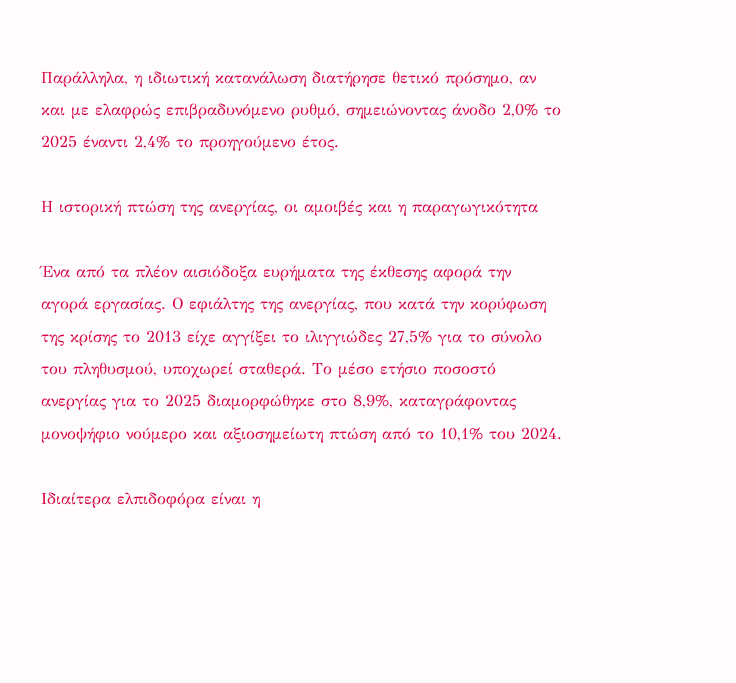Παράλληλα, η ιδιωτική κατανάλωση διατήρησε θετικό πρόσημο, αν και με ελαφρώς επιβραδυνόμενο ρυθμό, σημειώνοντας άνοδο 2,0% το 2025 έναντι 2,4% το προηγούμενο έτος.

Η ιστορική πτώση της ανεργίας, οι αμοιβές και η παραγωγικότητα

Ένα από τα πλέον αισιόδοξα ευρήματα της έκθεσης αφορά την αγορά εργασίας. Ο εφιάλτης της ανεργίας, που κατά την κορύφωση της κρίσης το 2013 είχε αγγίξει το ιλιγγιώδες 27,5% για το σύνολο του πληθυσμού, υποχωρεί σταθερά. Το μέσο ετήσιο ποσοστό ανεργίας για το 2025 διαμορφώθηκε στο 8,9%, καταγράφοντας μονοψήφιο νούμερο και αξιοσημείωτη πτώση από το 10,1% του 2024.

Ιδιαίτερα ελπιδοφόρα είναι η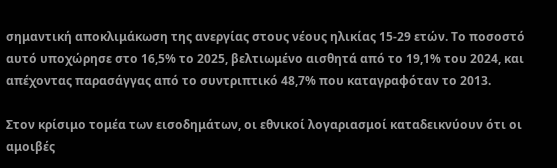σημαντική αποκλιμάκωση της ανεργίας στους νέους ηλικίας 15-29 ετών. Το ποσοστό αυτό υποχώρησε στο 16,5% το 2025, βελτιωμένο αισθητά από το 19,1% του 2024, και απέχοντας παρασάγγας από το συντριπτικό 48,7% που καταγραφόταν το 2013.

Στον κρίσιμο τομέα των εισοδημάτων, οι εθνικοί λογαριασμοί καταδεικνύουν ότι οι αμοιβές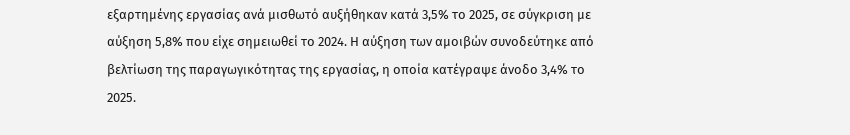εξαρτημένης εργασίας ανά μισθωτό αυξήθηκαν κατά 3,5% το 2025, σε σύγκριση με αύξηση 5,8% που είχε σημειωθεί το 2024. Η αύξηση των αμοιβών συνοδεύτηκε από βελτίωση της παραγωγικότητας της εργασίας, η οποία κατέγραψε άνοδο 3,4% το 2025.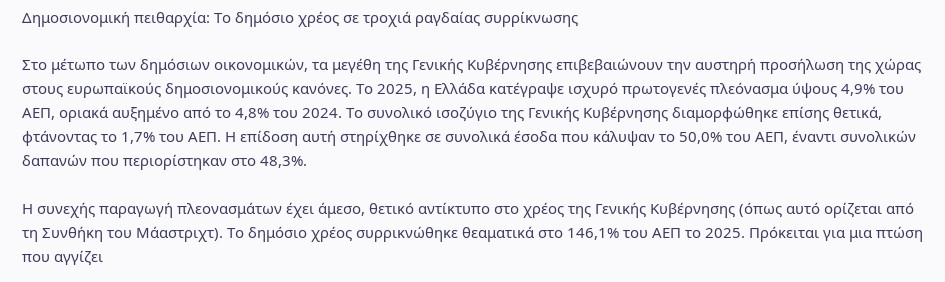Δημοσιονομική πειθαρχία: Το δημόσιο χρέος σε τροχιά ραγδαίας συρρίκνωσης

Στο μέτωπο των δημόσιων οικονομικών, τα μεγέθη της Γενικής Κυβέρνησης επιβεβαιώνουν την αυστηρή προσήλωση της χώρας στους ευρωπαϊκούς δημοσιονομικούς κανόνες. Το 2025, η Ελλάδα κατέγραψε ισχυρό πρωτογενές πλεόνασμα ύψους 4,9% του ΑΕΠ, οριακά αυξημένο από το 4,8% του 2024. Το συνολικό ισοζύγιο της Γενικής Κυβέρνησης διαμορφώθηκε επίσης θετικά, φτάνοντας το 1,7% του ΑΕΠ. Η επίδοση αυτή στηρίχθηκε σε συνολικά έσοδα που κάλυψαν το 50,0% του ΑΕΠ, έναντι συνολικών δαπανών που περιορίστηκαν στο 48,3%.

Η συνεχής παραγωγή πλεονασμάτων έχει άμεσο, θετικό αντίκτυπο στο χρέος της Γενικής Κυβέρνησης (όπως αυτό ορίζεται από τη Συνθήκη του Μάαστριχτ). Το δημόσιο χρέος συρρικνώθηκε θεαματικά στο 146,1% του ΑΕΠ το 2025. Πρόκειται για μια πτώση που αγγίζει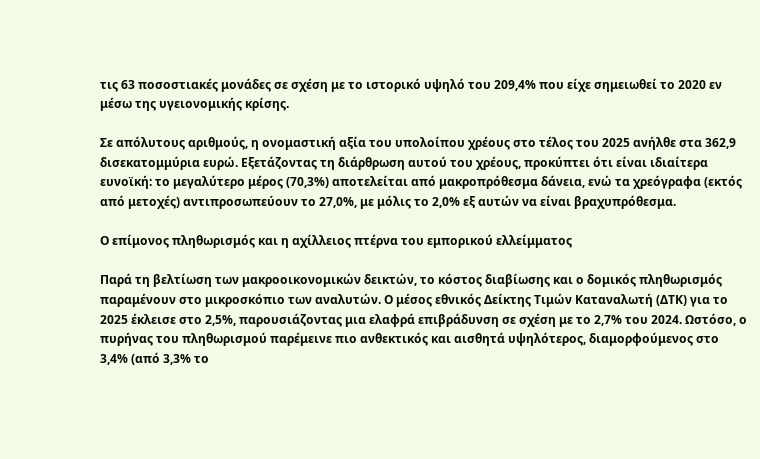τις 63 ποσοστιακές μονάδες σε σχέση με το ιστορικό υψηλό του 209,4% που είχε σημειωθεί το 2020 εν μέσω της υγειονομικής κρίσης.

Σε απόλυτους αριθμούς, η ονομαστική αξία του υπολοίπου χρέους στο τέλος του 2025 ανήλθε στα 362,9 δισεκατομμύρια ευρώ. Εξετάζοντας τη διάρθρωση αυτού του χρέους, προκύπτει ότι είναι ιδιαίτερα ευνοϊκή: το μεγαλύτερο μέρος (70,3%) αποτελείται από μακροπρόθεσμα δάνεια, ενώ τα χρεόγραφα (εκτός από μετοχές) αντιπροσωπεύουν το 27,0%, με μόλις το 2,0% εξ αυτών να είναι βραχυπρόθεσμα.

Ο επίμονος πληθωρισμός και η αχίλλειος πτέρνα του εμπορικού ελλείμματος

Παρά τη βελτίωση των μακροοικονομικών δεικτών, το κόστος διαβίωσης και ο δομικός πληθωρισμός παραμένουν στο μικροσκόπιο των αναλυτών. Ο μέσος εθνικός Δείκτης Τιμών Καταναλωτή (ΔΤΚ) για το 2025 έκλεισε στο 2,5%, παρουσιάζοντας μια ελαφρά επιβράδυνση σε σχέση με το 2,7% του 2024. Ωστόσο, ο πυρήνας του πληθωρισμού παρέμεινε πιο ανθεκτικός και αισθητά υψηλότερος, διαμορφούμενος στο 3,4% (από 3,3% το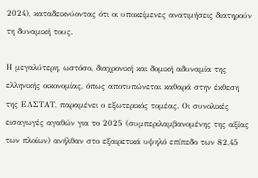2024), καταδεικνύοντας ότι οι υποκείμενες ανατιμήσεις διατηρούν τη δυναμική τους.

Η μεγαλύτερη, ωστόσο, διαχρονική και δομική αδυναμία της ελληνικής οικονομίας, όπως αποτυπώνεται καθαρά στην έκθεση της ΕΛΣΤΑΤ, παραμένει ο εξωτερικός τομέας. Οι συνολικές εισαγωγές αγαθών για το 2025 (συμπεριλαμβανομένης της αξίας των πλοίων) ανήλθαν στο εξαιρετικά υψηλό επίπεδο των 82,45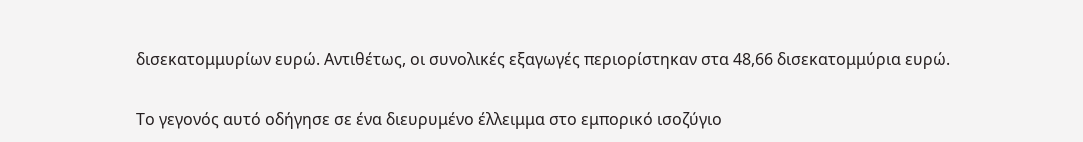δισεκατομμυρίων ευρώ. Αντιθέτως, οι συνολικές εξαγωγές περιορίστηκαν στα 48,66 δισεκατομμύρια ευρώ.

Το γεγονός αυτό οδήγησε σε ένα διευρυμένο έλλειμμα στο εμπορικό ισοζύγιο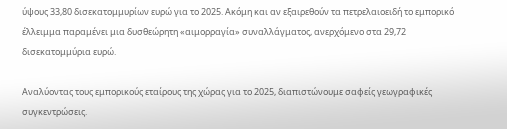ύψους 33,80 δισεκατομμυρίων ευρώ για το 2025. Ακόμη και αν εξαιρεθούν τα πετρελαιοειδή το εμπορικό έλλειμμα παραμένει μια δυσθεώρητη «αιμορραγία» συναλλάγματος, ανερχόμενο στα 29,72 δισεκατομμύρια ευρώ.

Αναλύοντας τους εμπορικούς εταίρους της χώρας για το 2025, διαπιστώνουμε σαφείς γεωγραφικές συγκεντρώσεις.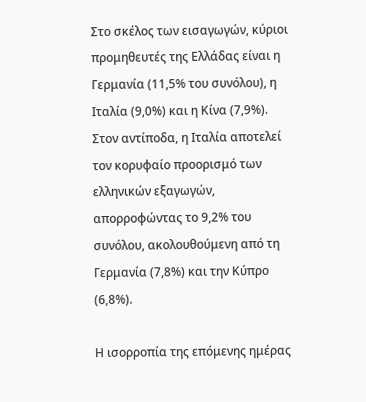Στο σκέλος των εισαγωγών, κύριοι προμηθευτές της Ελλάδας είναι η Γερμανία (11,5% του συνόλου), η Ιταλία (9,0%) και η Κίνα (7,9%). Στον αντίποδα, η Ιταλία αποτελεί τον κορυφαίο προορισμό των ελληνικών εξαγωγών, απορροφώντας το 9,2% του συνόλου, ακολουθούμενη από τη Γερμανία (7,8%) και την Κύπρο (6,8%).

Η ισορροπία της επόμενης ημέρας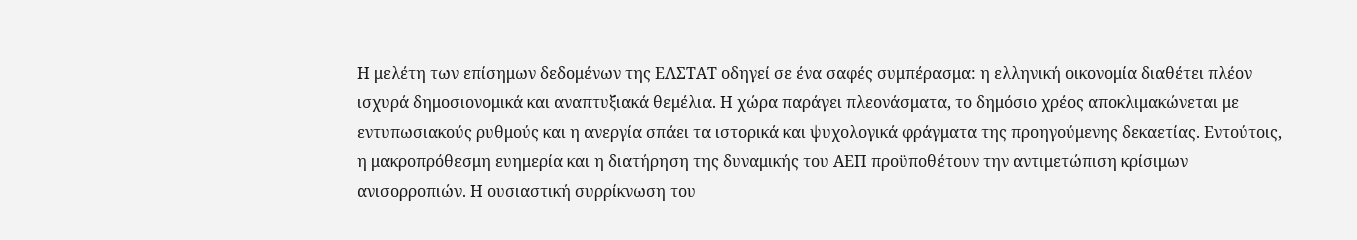Η μελέτη των επίσημων δεδομένων της ΕΛΣΤΑΤ οδηγεί σε ένα σαφές συμπέρασμα: η ελληνική οικονομία διαθέτει πλέον ισχυρά δημοσιονομικά και αναπτυξιακά θεμέλια. Η χώρα παράγει πλεονάσματα, το δημόσιο χρέος αποκλιμακώνεται με εντυπωσιακούς ρυθμούς και η ανεργία σπάει τα ιστορικά και ψυχολογικά φράγματα της προηγούμενης δεκαετίας. Εντούτοις, η μακροπρόθεσμη ευημερία και η διατήρηση της δυναμικής του ΑΕΠ προϋποθέτουν την αντιμετώπιση κρίσιμων ανισορροπιών. Η ουσιαστική συρρίκνωση του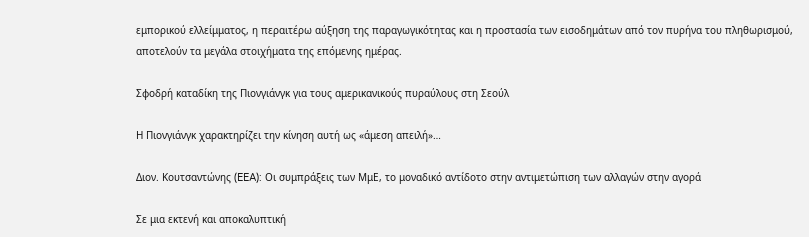εμπορικού ελλείμματος, η περαιτέρω αύξηση της παραγωγικότητας και η προστασία των εισοδημάτων από τον πυρήνα του πληθωρισμού, αποτελούν τα μεγάλα στοιχήματα της επόμενης ημέρας.

Σφοδρή καταδίκη της Πιονγιάνγκ για τους αμερικανικούς πυραύλους στη Σεούλ

Η Πιονγιάνγκ χαρακτηρίζει την κίνηση αυτή ως «άμεση απειλή»…

Διον. Κουτσαντώνης (EEA): Οι συμπράξεις των ΜμΕ, το μοναδικό αντίδοτο στην αντιμετώπιση των αλλαγών στην αγορά

Σε μια εκτενή και αποκαλυπτική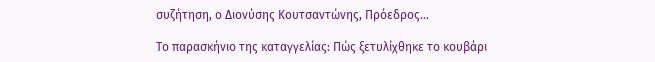συζήτηση, ο Διονύσης Κουτσαντώνης, Πρόεδρος…

Το παρασκήνιο της καταγγελίας: Πώς ξετυλίχθηκε το κουβάρι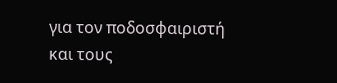για τον ποδοσφαιριστή και τους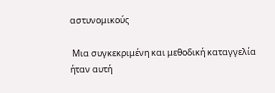αστυνομικούς

 Μια συγκεκριμένη και μεθοδική καταγγελία ήταν αυτή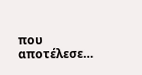που αποτέλεσε…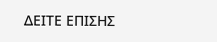ΔΕΙΤΕ ΕΠΙΣΗΣ